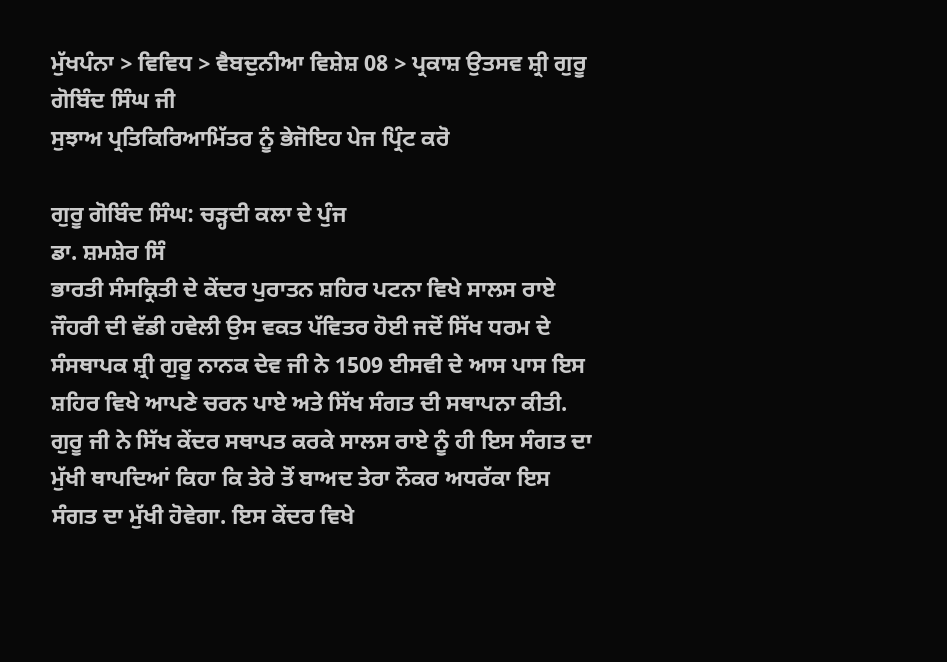ਮੁੱਖਪੰਨਾ > ਵਿਵਿਧ > ਵੈਬਦੁਨੀਆ ਵਿਸ਼ੇਸ਼ 08 > ਪ੍ਰਕਾਸ਼ ਉਤਸਵ ਸ਼੍ਰੀ ਗੁਰੂ ਗੋਬਿੰਦ ਸਿੰਘ ਜੀ
ਸੁਝਾਅ ਪ੍ਰਤਿਕਿਰਿਆਮਿੱਤਰ ਨੂੰ ਭੇਜੋਇਹ ਪੇਜ ਪ੍ਰਿੰਟ ਕਰੋ

ਗੁਰੂ ਗੋਬਿੰਦ ਸਿੰਘ: ਚੜ੍ਹਦੀ ਕਲਾ ਦੇ ਪੁੰਜ
ਡਾ. ਸ਼ਮਸ਼ੇਰ ਸਿੰ
ਭਾਰਤੀ ਸੰਸਕ੍ਰਿਤੀ ਦੇ ਕੇਂਦਰ ਪੁਰਾਤਨ ਸ਼ਹਿਰ ਪਟਨਾ ਵਿਖੇ ਸਾਲਸ ਰਾਏ ਜੌਹਰੀ ਦੀ ਵੱਡੀ ਹਵੇਲੀ ਉਸ ਵਕਤ ਪੱਵਿਤਰ ਹੋਈ ਜਦੋਂ ਸਿੱਖ ਧਰਮ ਦੇ ਸੰਸਥਾਪਕ ਸ਼੍ਰੀ ਗੁਰੂ ਨਾਨਕ ਦੇਵ ਜੀ ਨੇ 1509 ਈਸਵੀ ਦੇ ਆਸ ਪਾਸ ਇਸ ਸ਼ਹਿਰ ਵਿਖੇ ਆਪਣੇ ਚਰਨ ਪਾਏ ਅਤੇ ਸਿੱਖ ਸੰਗਤ ਦੀ ਸਥਾਪਨਾ ਕੀਤੀ. ਗੁਰੂ ਜੀ ਨੇ ਸਿੱਖ ਕੇਂਦਰ ਸਥਾਪਤ ਕਰਕੇ ਸਾਲਸ ਰਾਏ ਨੂੰ ਹੀ ਇਸ ਸੰਗਤ ਦਾ ਮੁੱਖੀ ਥਾਪਦਿਆਂ ਕਿਹਾ ਕਿ ਤੇਰੇ ਤੋਂ ਬਾਅਦ ਤੇਰਾ ਨੌਕਰ ਅਧਰੱਕਾ ਇਸ ਸੰਗਤ ਦਾ ਮੁੱਖੀ ਹੋਵੇਗਾ. ਇਸ ਕੇਂਦਰ ਵਿਖੇ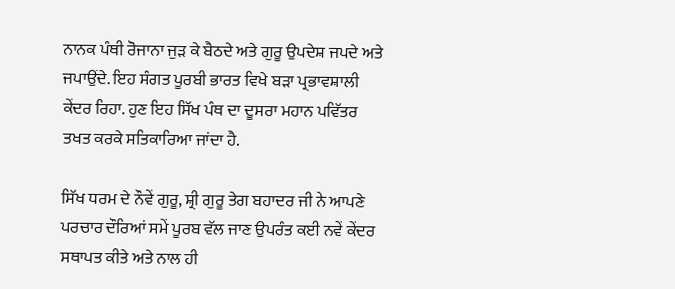ਨਾਨਕ ਪੰਥੀ ਰੋਜਾਨਾ ਜੁੜ ਕੇ ਬੈਠਦੇ ਅਤੇ ਗੁਰੂ ਉਪਦੇਸ਼ ਜਪਦੇ ਅਤੇ ਜਪਾਉਂਦੇ. ਇਹ ਸੰਗਤ ਪੂਰਬੀ ਭਾਰਤ ਵਿਖੇ ਬੜਾ ਪ੍ਰਭਾਵਸ਼ਾਲੀ ਕੇਂਦਰ ਰਿਹਾ. ਹੁਣ ਇਹ ਸਿੱਖ ਪੰਥ ਦਾ ਦੂਸਰਾ ਮਹਾਨ ਪਵਿੱਤਰ ਤਖਤ ਕਰਕੇ ਸਤਿਕਾਰਿਆ ਜਾਂਦਾ ਹੈ.

ਸਿੱਖ ਧਰਮ ਦੇ ਨੌਵੇਂ ਗੁਰੂ, ਸ਼੍ਰੀ ਗੁਰੂ ਤੇਗ ਬਹਾਦਰ ਜੀ ਨੇ ਆਪਣੇ ਪਰਚਾਰ ਦੌਰਿਆਂ ਸਮੇਂ ਪੂਰਬ ਵੱਲ ਜਾਣ ਉਪਰੰਤ ਕਈ ਨਵੇਂ ਕੇਂਦਰ ਸਥਾਪਤ ਕੀਤੇ ਅਤੇ ਨਾਲ ਹੀ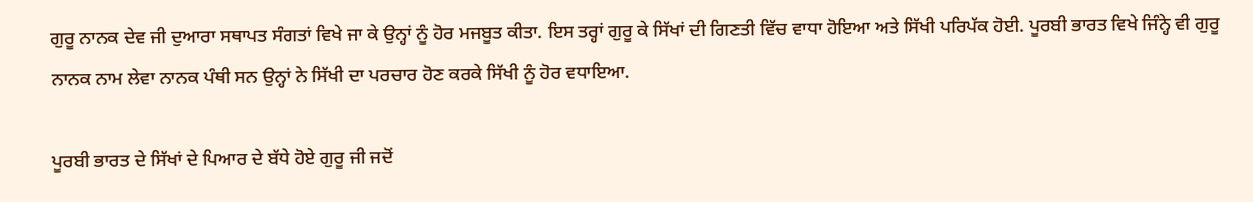ਗੁਰੂ ਨਾਨਕ ਦੇਵ ਜੀ ਦੁਆਰਾ ਸਥਾਪਤ ਸੰਗਤਾਂ ਵਿਖੇ ਜਾ ਕੇ ਉਨ੍ਹਾਂ ਨੂੰ ਹੋਰ ਮਜਬੂਤ ਕੀਤਾ. ਇਸ ਤਰ੍ਹਾਂ ਗੁਰੂ ਕੇ ਸਿੱਖਾਂ ਦੀ ਗਿਣਤੀ ਵਿੱਚ ਵਾਧਾ ਹੋਇਆ ਅਤੇ ਸਿੱਖੀ ਪਰਿਪੱਕ ਹੋਈ. ਪੂਰਬੀ ਭਾਰਤ ਵਿਖੇ ਜਿੰਨ੍ਹੇ ਵੀ ਗੁਰੂ ਨਾਨਕ ਨਾਮ ਲੇਵਾ ਨਾਨਕ ਪੰਥੀ ਸਨ ਉਨ੍ਹਾਂ ਨੇ ਸਿੱਖੀ ਦਾ ਪਰਚਾਰ ਹੋਣ ਕਰਕੇ ਸਿੱਖੀ ਨੂੰ ਹੋਰ ਵਧਾਇਆ.

ਪੂਰਬੀ ਭਾਰਤ ਦੇ ਸਿੱਖਾਂ ਦੇ ਪਿਆਰ ਦੇ ਬੱਧੇ ਹੋਏ ਗੁਰੂ ਜੀ ਜਦੋਂ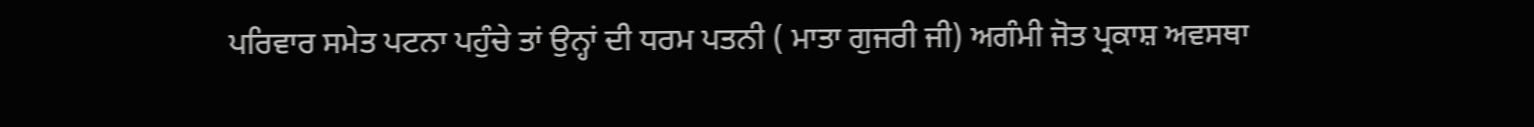ਪਰਿਵਾਰ ਸਮੇਤ ਪਟਨਾ ਪਹੁੰਚੇ ਤਾਂ ਉਨ੍ਹਾਂ ਦੀ ਧਰਮ ਪਤਨੀ ( ਮਾਤਾ ਗੁਜਰੀ ਜੀ) ਅਗੰਮੀ ਜੋਤ ਪ੍ਰਕਾਸ਼ ਅਵਸਥਾ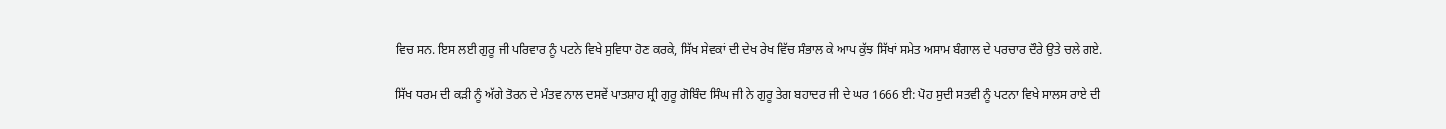ਵਿਚ ਸਨ. ਇਸ ਲਈ ਗੁਰੂ ਜੀ ਪਰਿਵਾਰ ਨੂੰ ਪਟਨੇ ਵਿਖੇ ਸੁਵਿਧਾ ਹੋਣ ਕਰਕੇ, ਸਿੱਖ ਸੇਵਕਾਂ ਦੀ ਦੇਖ ਰੇਖ ਵਿੱਚ ਸੰਭਾਲ ਕੇ ਆਪ ਕੁੱਝ ਸਿੱਖਾਂ ਸਮੇਤ ਅਸਾਮ ਬੰਗਾਲ ਦੇ ਪਰਚਾਰ ਦੌਰੇ ਉਤੇ ਚਲੇ ਗਏ.

ਸਿੱਖ ਧਰਮ ਦੀ ਕੜੀ ਨੂੰ ਅੱਗੇ ਤੋਰਨ ਦੇ ਮੰਤਵ ਨਾਲ ਦਸਵੇਂ ਪਾਤਸ਼ਾਹ ਸ਼੍ਰੀ ਗੁਰੂ ਗੋਬਿੰਦ ਸਿੰਘ ਜੀ ਨੇ ਗੁਰੂ ਤੇਗ ਬਹਾਦਰ ਜੀ ਦੇ ਘਰ 1666 ਈ: ਪੋਹ ਸੁਦੀ ਸਤਵੀ ਨੂੰ ਪਟਨਾ ਵਿਖੇ ਸਾਲਸ ਰਾਏ ਦੀ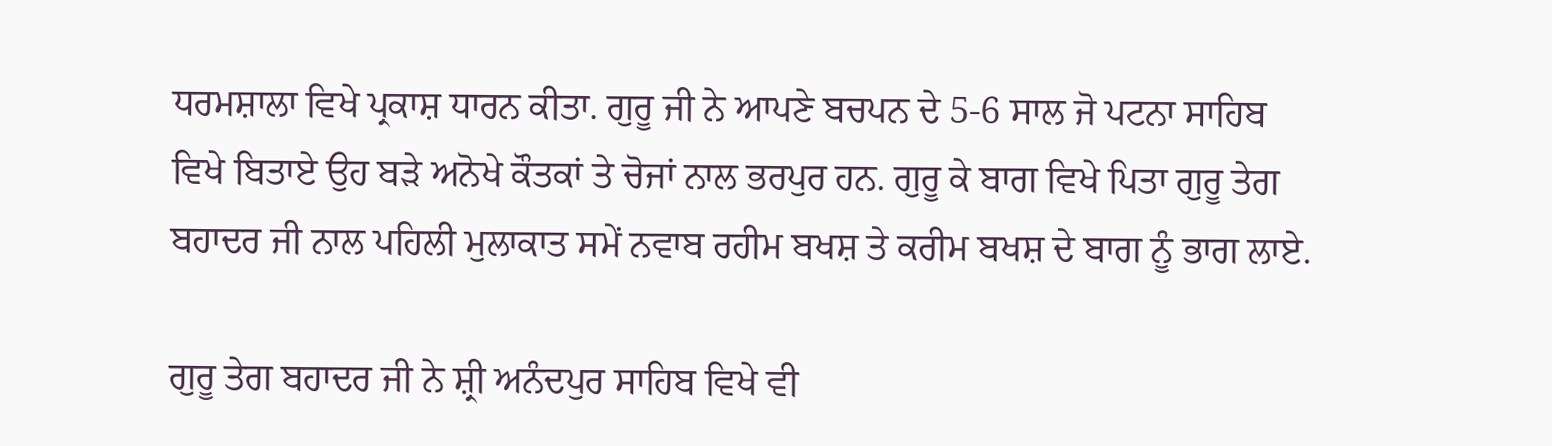ਧਰਮਸ਼ਾਲਾ ਵਿਖੇ ਪ੍ਰਕਾਸ਼ ਧਾਰਨ ਕੀਤਾ. ਗੁਰੂ ਜੀ ਨੇ ਆਪਣੇ ਬਚਪਨ ਦੇ 5-6 ਸਾਲ ਜੋ ਪਟਨਾ ਸਾਹਿਬ ਵਿਖੇ ਬਿਤਾਏ ਉਹ ਬੜੇ ਅਨੋਖੇ ਕੌਤਕਾਂ ਤੇ ਚੋਜਾਂ ਨਾਲ ਭਰਪੁਰ ਹਨ. ਗੁਰੂ ਕੇ ਬਾਗ ਵਿਖੇ ਪਿਤਾ ਗੁਰੂ ਤੇਗ ਬਹਾਦਰ ਜੀ ਨਾਲ ਪਹਿਲੀ ਮੁਲਾਕਾਤ ਸਮੇਂ ਨਵਾਬ ਰਹੀਮ ਬਖਸ਼ ਤੇ ਕਰੀਮ ਬਖਸ਼ ਦੇ ਬਾਗ ਨੂੰ ਭਾਗ ਲਾਏ.

ਗੁਰੂ ਤੇਗ ਬਹਾਦਰ ਜੀ ਨੇ ਸ਼੍ਰੀ ਅਨੰਦਪੁਰ ਸਾਹਿਬ ਵਿਖੇ ਵੀ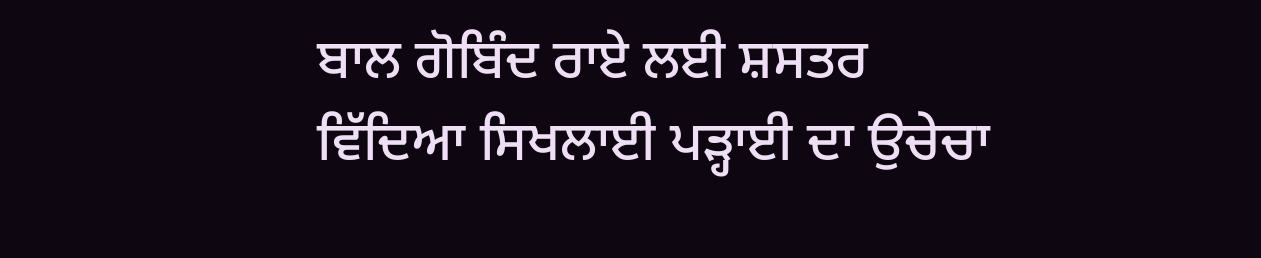ਬਾਲ ਗੋਬਿੰਦ ਰਾਏ ਲਈ ਸ਼ਸਤਰ ਵਿੱਦਿਆ ਸਿਖਲਾਈ ਪੜ੍ਹਾਈ ਦਾ ਉਚੇਚਾ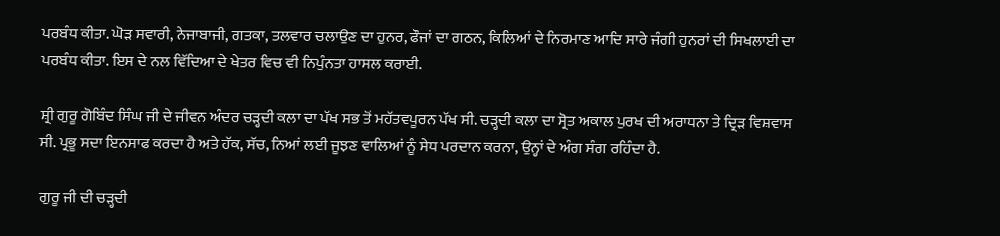ਪਰਬੰਧ ਕੀਤਾ. ਘੋੜ ਸਵਾਰੀ, ਨੇਜਾਬਾਜੀ, ਗਤਕਾ, ਤਲਵਾਰ ਚਲਾਉਣ ਦਾ ਹੁਨਰ, ਫੌਜਾਂ ਦਾ ਗਠਨ, ਕਿਲਿਆਂ ਦੇ ਨਿਰਮਾਣ ਆਦਿ ਸਾਰੇ ਜੰਗੀ ਹੁਨਰਾਂ ਦੀ ਸਿਖਲਾਈ ਦਾ ਪਰਬੰਧ ਕੀਤਾ. ਇਸ ਦੇ ਨਲ ਵਿੱਦਿਆ ਦੇ ਖੇਤਰ ਵਿਚ ਵੀ ਨਿਪੁੰਨਤਾ ਹਾਸਲ ਕਰਾਈ.

ਸ਼੍ਰੀ ਗੁਰੂ ਗੋਬਿੰਦ ਸਿੰਘ ਜੀ ਦੇ ਜੀਵਨ ਅੰਦਰ ਚੜ੍ਹਦੀ ਕਲਾ ਦਾ ਪੱਖ ਸਭ ਤੋਂ ਮਹੱਤਵਪੂਰਨ ਪੱਖ ਸੀ. ਚੜ੍ਹਦੀ ਕਲਾ ਦਾ ਸ੍ਰੋਤ ਅਕਾਲ ਪੁਰਖ ਦੀ ਅਰਾਧਨਾ ਤੇ ਦ੍ਰਿੜ ਵਿਸ਼ਵਾਸ ਸੀ. ਪ੍ਰਭੂ ਸਦਾ ਇਨਸਾਫ ਕਰਦਾ ਹੈ ਅਤੇ ਹੱਕ, ਸੱਚ, ਨਿਆਂ ਲਈ ਜੂਝਣ ਵਾਲਿਆਂ ਨੂੰ ਸੇਧ ਪਰਦਾਨ ਕਰਨਾ, ਉਨ੍ਹਾਂ ਦੇ ਅੰਗ ਸੰਗ ਰਹਿੰਦਾ ਹੈ.

ਗੁਰੂ ਜੀ ਦੀ ਚੜ੍ਹਦੀ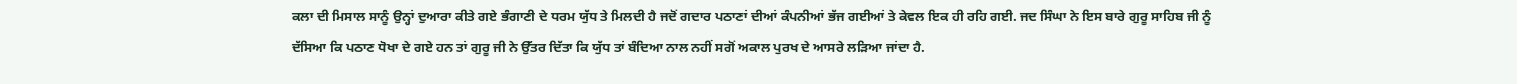ਕਲਾ ਦੀ ਮਿਸਾਲ ਸਾਨੂੰ ਉਨ੍ਹਾਂ ਦੁਆਰਾ ਕੀਤੇ ਗਏ ਭੰਗਾਣੀ ਦੇ ਧਰਮ ਯੁੱਧ ਤੇ ਮਿਲਦੀ ਹੈ ਜਦੋਂ ਗਦਾਰ ਪਠਾਣਾਂ ਦੀਆਂ ਕੰਪਨੀਆਂ ਭੱਜ ਗਈਆਂ ਤੇ ਕੇਵਲ ਇਕ ਹੀ ਰਹਿ ਗਈ. ਜਦ ਸਿੰਘਾ ਨੇ ਇਸ ਬਾਰੇ ਗੁਰੂ ਸਾਹਿਬ ਜੀ ਨੂੰ ਦੱਸਿਆ ਕਿ ਪਠਾਣ ਧੋਖਾ ਦੇ ਗਏ ਹਨ ਤਾਂ ਗੁਰੂ ਜੀ ਨੇ ਉੱਤਰ ਦਿੱਤਾ ਕਿ ਯੁੱਧ ਤਾਂ ਬੰਦਿਆ ਨਾਲ ਨਹੀਂ ਸਗੋਂ ਅਕਾਲ ਪੁਰਖ ਦੇ ਆਸਰੇ ਲੜਿਆ ਜਾਂਦਾ ਹੈ.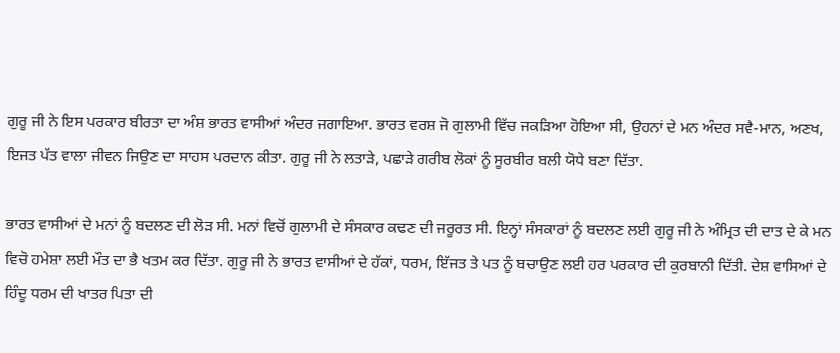ਗੁਰੂ ਜੀ ਨੇ ਇਸ ਪਰਕਾਰ ਬੀਰਤਾ ਦਾ ਅੰਸ਼ ਭਾਰਤ ਵਾਸੀਆਂ ਅੰਦਰ ਜਗਾਇਆ. ਭਾਰਤ ਵਰਸ਼ ਜੋ ਗੁਲਾਮੀ ਵਿੱਚ ਜਕੜਿਆ ਹੋਇਆ ਸੀ, ਉਹਨਾਂ ਦੇ ਮਨ ਅੰਦਰ ਸਵੈ-ਮਾਨ, ਅਣਖ, ਇਜਤ ਪੱਤ ਵਾਲਾ ਜੀਵਨ ਜਿਉਣ ਦਾ ਸਾਹਸ ਪਰਦਾਨ ਕੀਤਾ. ਗੁਰੂ ਜੀ ਨੇ ਲਤਾੜੇ, ਪਛਾੜੇ ਗਰੀਬ ਲੋਕਾਂ ਨੂੰ ਸੂਰਬੀਰ ਬਲੀ ਯੋਧੇ ਬਣਾ ਦਿੱਤਾ.

ਭਾਰਤ ਵਾਸੀਆਂ ਦੇ ਮਨਾਂ ਨੂੰ ਬਦਲਣ ਦੀ ਲੋੜ ਸੀ. ਮਨਾਂ ਵਿਚੋਂ ਗੁਲਾਮੀ ਦੇ ਸੰਸਕਾਰ ਕਢਣ ਦੀ ਜਰੂਰਤ ਸੀ. ਇਨ੍ਹਾਂ ਸੰਸਕਾਰਾਂ ਨੂੰ ਬਦਲਣ ਲਈ ਗੁਰੂ ਜੀ ਨੇ ਅੰਮ੍ਰਿਤ ਦੀ ਦਾਤ ਦੇ ਕੇ ਮਨ ਵਿਚੋ ਹਮੇਸ਼ਾ ਲਈ ਮੌਤ ਦਾ ਭੈ ਖਤਮ ਕਰ ਦਿੱਤਾ. ਗੁਰੂ ਜੀ ਨੇ ਭਾਰਤ ਵਾਸੀਆਂ ਦੇ ਹੱਕਾਂ, ਧਰਮ, ਇੱਜਤ ਤੇ ਪਤ ਨੂੰ ਬਚਾਉਣ ਲਈ ਹਰ ਪਰਕਾਰ ਦੀ ਕੁਰਬਾਨੀ ਦਿੱਤੀ. ਦੇਸ਼ ਵਾਸਿਆਂ ਦੇ ਹਿੰਦੂ ਧਰਮ ਦੀ ਖਾਤਰ ਪਿਤਾ ਦੀ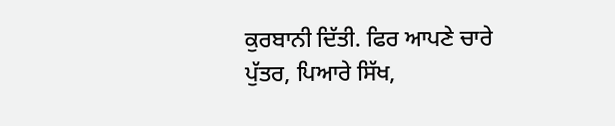ਕੁਰਬਾਨੀ ਦਿੱਤੀ. ਫਿਰ ਆਪਣੇ ਚਾਰੇ ਪੁੱਤਰ, ਪਿਆਰੇ ਸਿੱਖ,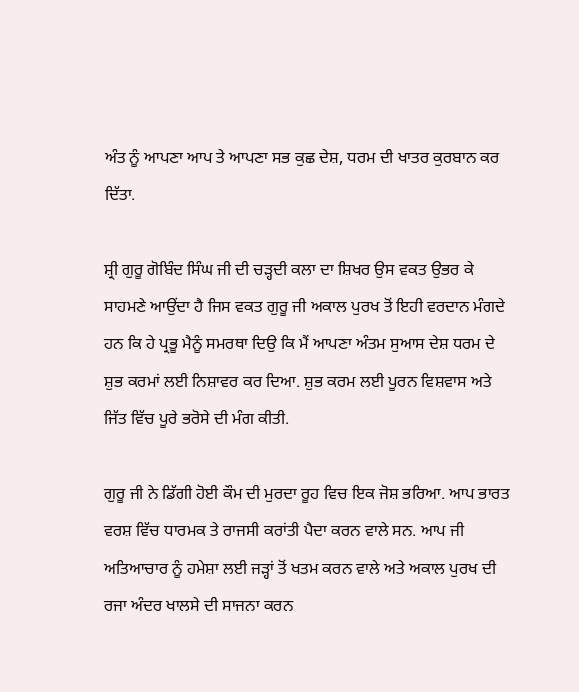ਅੰਤ ਨੂੰ ਆਪਣਾ ਆਪ ਤੇ ਆਪਣਾ ਸਭ ਕੁਛ ਦੇਸ਼, ਧਰਮ ਦੀ ਖਾਤਰ ਕੁਰਬਾਨ ਕਰ ਦਿੱਤਾ.

ਸ਼੍ਰੀ ਗੁਰੂ ਗੋਬਿੰਦ ਸਿੰਘ ਜੀ ਦੀ ਚੜ੍ਹਦੀ ਕਲਾ ਦਾ ਸ਼ਿਖਰ ਉਸ ਵਕਤ ਉਭਰ ਕੇ ਸਾਹਮਣੇ ਆਉਂਦਾ ਹੈ ਜਿਸ ਵਕਤ ਗੁਰੂ ਜੀ ਅਕਾਲ ਪੁਰਖ ਤੋਂ ਇਹੀ ਵਰਦਾਨ ਮੰਗਦੇ ਹਨ ਕਿ ਹੇ ਪ੍ਰਭੂ ਮੈਨੂੰ ਸਮਰਥਾ ਦਿਉ ਕਿ ਮੈਂ ਆਪਣਾ ਅੰਤਮ ਸੁਆਸ ਦੇਸ਼ ਧਰਮ ਦੇ ਸ਼ੁਭ ਕਰਮਾਂ ਲਈ ਨਿਸ਼ਾਵਰ ਕਰ ਦਿਆ. ਸ਼ੁਭ ਕਰਮ ਲਈ ਪੂਰਨ ਵਿਸ਼ਵਾਸ ਅਤੇ ਜਿੱਤ ਵਿੱਚ ਪੂਰੇ ਭਰੋਸੇ ਦੀ ਮੰਗ ਕੀਤੀ.

ਗੁਰੂ ਜੀ ਨੇ ਡਿੱਗੀ ਹੋਈ ਕੌਮ ਦੀ ਮੁਰਦਾ ਰੂਹ ਵਿਚ ਇਕ ਜੋਸ਼ ਭਰਿਆ. ਆਪ ਭਾਰਤ ਵਰਸ਼ ਵਿੱਚ ਧਾਰਮਕ ਤੇ ਰਾਜਸੀ ਕਰਾਂਤੀ ਪੈਦਾ ਕਰਨ ਵਾਲੇ ਸਨ. ਆਪ ਜੀ ਅਤਿਆਚਾਰ ਨੂੰ ਹਮੇਸ਼ਾ ਲਈ ਜੜ੍ਹਾਂ ਤੋਂ ਖਤਮ ਕਰਨ ਵਾਲੇ ਅਤੇ ਅਕਾਲ ਪੁਰਖ ਦੀ ਰਜਾ ਅੰਦਰ ਖਾਲਸੇ ਦੀ ਸਾਜਨਾ ਕਰਨ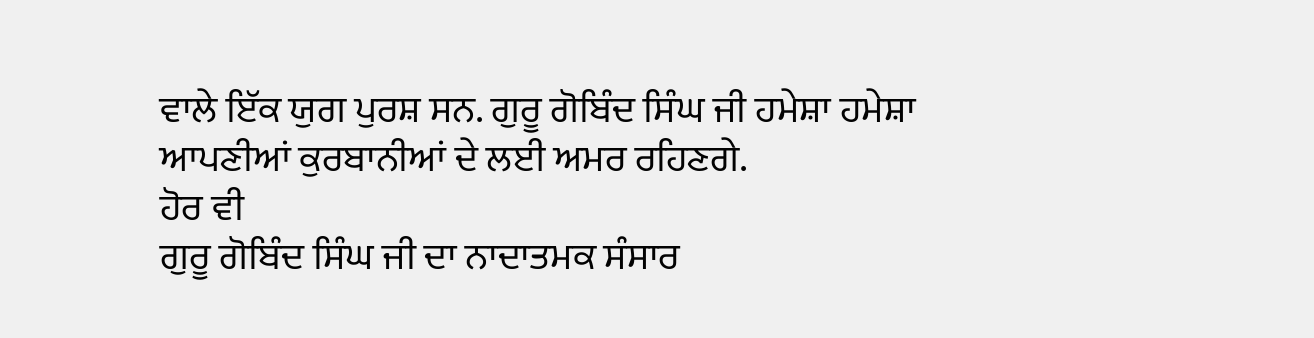ਵਾਲੇ ਇੱਕ ਯੁਗ ਪੁਰਸ਼ ਸਨ. ਗੁਰੂ ਗੋਬਿੰਦ ਸਿੰਘ ਜੀ ਹਮੇਸ਼ਾ ਹਮੇਸ਼ਾ ਆਪਣੀਆਂ ਕੁਰਬਾਨੀਆਂ ਦੇ ਲਈ ਅਮਰ ਰਹਿਣਗੇ.
ਹੋਰ ਵੀ
ਗੁਰੂ ਗੋਬਿੰਦ ਸਿੰਘ ਜੀ ਦਾ ਨਾਦਾਤਮਕ ਸੰਸਾਰ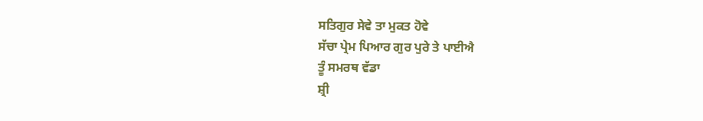ਸਤਿਗੁਰ ਸੇਵੇ ਤਾ ਮੁਕਤ ਹੋਵੇ
ਸੱਚਾ ਪ੍ਰੇਮ ਪਿਆਰ ਗੁਰ ਪੁਰੇ ਤੇ ਪਾਈਐ
ਤੂੰ ਸਮਰਥ ਵੱਡਾ
ਸ਼੍ਰੀ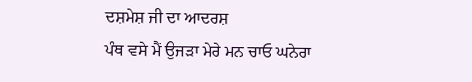ਦਸ਼ਮੇਸ਼ ਜੀ ਦਾ ਆਦਰਸ਼
ਪੰਥ ਵਸੇ ਮੈਂ ਉਜੜਾ ਮੇਰੇ ਮਨ ਚਾਓ ਘਨੇਰਾ